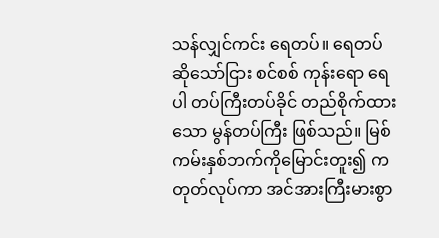သန်လျှင်ကင်း ရေတပ်။ ရေတပ် ဆိုသော်ငြား စင်စစ် ကုန်းရော ရေပါ တပ်ကြီးတပ်ခိုင် တည်စိုက်ထားသော မွန်တပ်ကြီး ဖြစ်သည်။ မြစ်ကမ်းနှစ်ဘက်ကိုမြောင်းတူး၍ ကတုတ်လုပ်ကာ အင်အားကြီးမားစွာ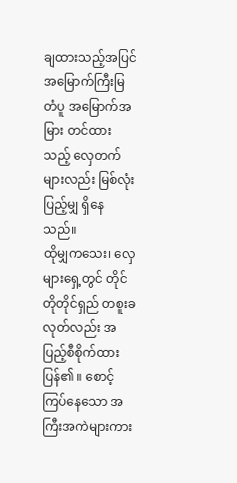ချထားသည့်အပြင် အမြောက်ကြီးမြတံပူ အမြောက်အမြား တင်ထားသည့် လှေတက်များလည်း မြစ်လုံးပြည့်မျှ ရှိနေသည်။
ထိုမျှကသေး၊ လှေများရှေ့တွင် တိုင်တိုတိုင်ရှည် တစူးခလုတ်လည်း အပြည့်စီစိုက်ထားပြန်၏ ။ စောင့်ကြပ်နေသော အကြီးအကဲများကား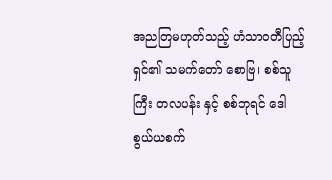အညတြမဟုတ်သည့် ဟံသာဝတီပြည့်ရှင်၏ သမက်တော် စောဗြ၊ စစ်သူကြီး တလပန်း နှင့် စစ်ဘုရင် ဒေါစွယ်ယစက်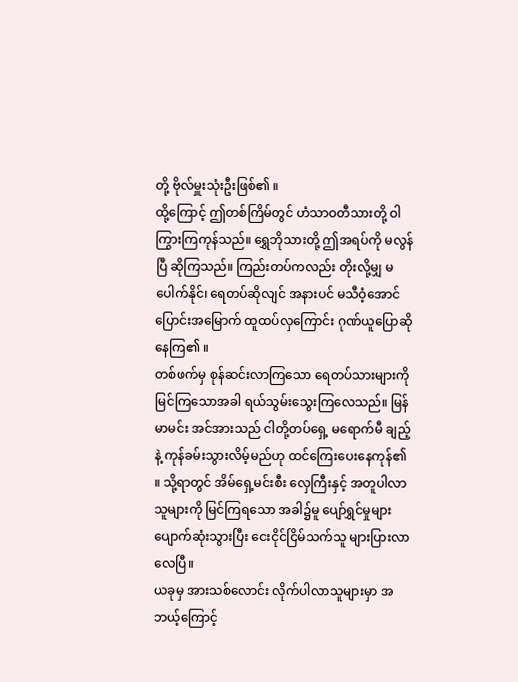တို့ ဗိုလ်မှူးသုံးဦးဖြစ်၏ ။
ထို့ကြောင့် ဤတစ်ကြိမ်တွင် ဟံသာဝတီသားတို့ ဝါကြွားကြကုန်သည်။ ရွှေဘိုသားတို့ ဤအရပ်ကို မလွန်ပြီ ဆိုကြသည်။ ကြည်းတပ်ကလည်း တိုးလို့မျှ မပေါက်နိုင်၊ ရေတပ်ဆိုလျင် အနားပင် မသီဝံ့အောင် ပြောင်းအမြောက် ထူထပ်လှကြောင်း ဂုဏ်ယူပြောဆိုနေကြ၏ ။
တစ်ဖက်မှ စုန်ဆင်းလာကြသော ရေတပ်သားများကို မြင်ကြသောအခါ ရယ်သွမ်းသွေးကြလေသည်။ မြန်မာမင်း အင်အားသည် ငါတို့တပ်ရှေ့ မရောက်မီ ချည့်နဲ့ ကုန်ခမ်းသွားလိမ့်မည်ဟု ထင်ကြေးပေးနေကုန်၏ ။ သို့ရာတွင် အိမ်ရှေ့မင်းစီး လှေကြီးနှင့် အတူပါလာသူများကို မြင်ကြရသော အခါ၌မူ ပျော်ရွှင်မှုများ ပျောက်ဆုံးသွားပြီး ငေးငိုင်ငြိမ်သက်သူ များပြားလာလေပြီ။
ယခုမှ အားသစ်လောင်း လိုက်ပါလာသူများမှာ အဘယ့်ကြောင့်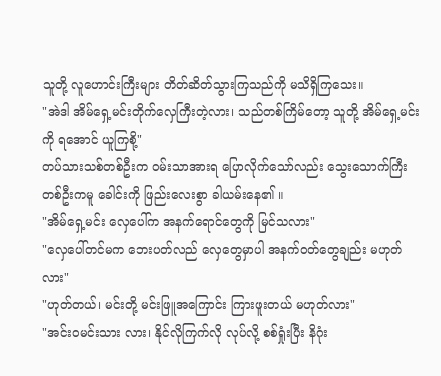သူတို့ လူဟောင်းကြီးများ တိတ်ဆိတ်သွားကြသည်ကို မသိရှိကြသေး။
"အဲဒါ အိမ်ရှေ့မင်းတိုက်လှေကြီးတဲ့လား၊ သည်တစ်ကြိမ်တော့ သူတို့ အိမ်ရှေ့မင်းကို ရအောင် ယူကြစို့"
တပ်သားသစ်တစ်ဦးက ဝမ်းသာအားရ ပြောလိုက်သော်လည်း သွေးသောက်ကြီးတစ်ဦးကမူ ခေါင်းကို ဖြည်းလေးစွာ ခါယမ်းနေ၏ ။
"အိမ်ရှေ့မင်း လှေပေါ်က အနက်ရောင်တွေကို မြင်သလား"
"လှေပေါ်တင်မက ဘေးပတ်လည် လှေတွေမှာပါ အနက်ဝတ်တွေချည်း မဟုတ်လား"
"ဟုတ်တယ်၊ မင်းတို့ မင်းဖြူအကြောင်း ကြားဖူးတယ် မဟုတ်လား"
"အင်းဝမင်းသား လား၊ နိုင်လိုကြက်လို လုပ်လို့ စစ်ရှုံးပြီး နိဂုံး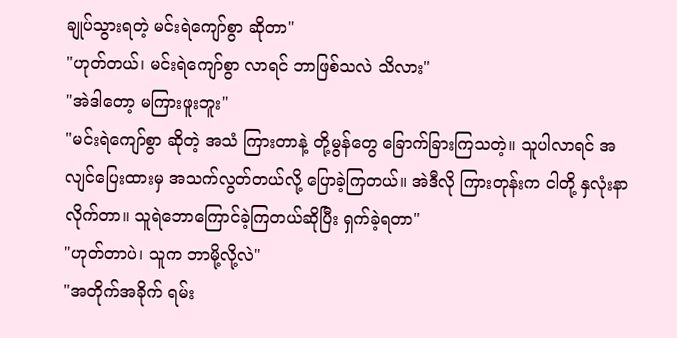ချုပ်သွားရတဲ့ မင်းရဲကျော်စွာ ဆိုတာ"
"ဟုတ်တယ်၊ မင်းရဲကျော်စွာ လာရင် ဘာဖြစ်သလဲ သိလား"
"အဲဒါတော့ မကြားဖူးဘူး"
"မင်းရဲကျော်စွာ ဆိုတဲ့ အသံ ကြားတာနဲ့ တို့မွန်တွေ ခြောက်ခြားကြသတဲ့။ သူပါလာရင် အလျင်ပြေးထားမှ အသက်လွတ်တယ်လို့ ပြောခဲ့ကြတယ်။ အဲဒီလို ကြားတုန်းက ငါတို့ နှလုံးနာလိုက်တာ။ သူရဲဘောကြောင်ခဲ့ကြတယ်ဆိုပြီး ရှက်ခဲ့ရတာ"
"ဟုတ်တာပဲ၊ သူက ဘာမို့လို့လဲ"
"အတိုက်အခိုက် ရမ်း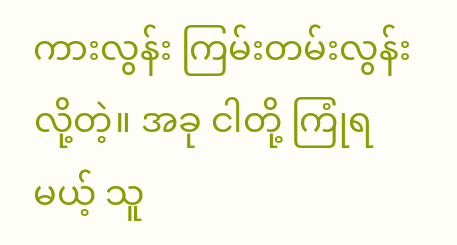ကားလွန်း ကြမ်းတမ်းလွန်းလို့တဲ့။ အခု ငါတို့ ကြုံရမယ့် သူ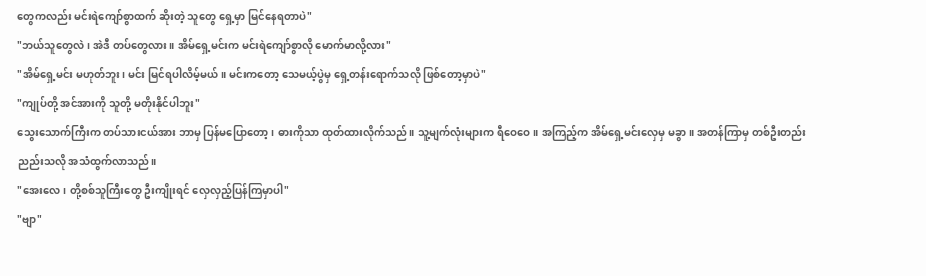တွေကလည်း မင်းရဲကျော်စွာထက် ဆိုးတဲ့ သူတွေ ရှေ့မှာ မြင်နေရတာပဲ"
"ဘယ်သူတွေလဲ၊ အဲဒီ တပ်တွေလား။ အိမ်ရှေ့မင်းက မင်းရဲကျော်စွာလို မောက်မာလို့လား"
"အိမ်ရှေ့မင်း မဟုတ်ဘူး၊ မင်း မြင်ရပါလိမ့်မယ်။ မင်းကတော့ သေမယ့်ပွဲမှ ရှေ့တန်းရောက်သလို ဖြစ်တော့မှာပဲ"
"ကျုပ်တို့ အင်အားကို သူတို့ မတိုးနိုင်ပါဘူး"
သွေးသောက်ကြီးက တပ်သားငယ်အား ဘာမှ ပြန်မပြောတော့၊ ဓားကိုသာ ထုတ်ထားလိုက်သည်။ သူ့မျက်လုံးများက ရီဝေဝေ။ အကြည့်က အိမ်ရှေ့မင်းလှေမှ မခွာ။ အတန်ကြာမှ တစ်ဦးတည်း ညည်းသလို အသံထွက်လာသည်။
"အေးလေ၊ တို့စစ်သူကြီးတွေ ဦးကျိုးရင် လှေလှည့်ပြန်ကြမှာပါ"
"ဗျာ"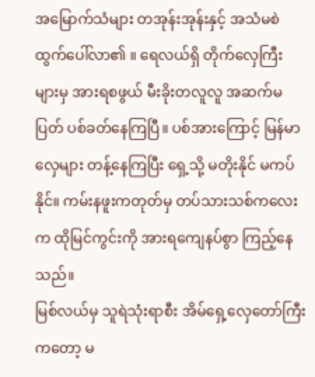အမြောက်သံများ တအုန်းအုန်းနှင့် အသံမစဲ ထွက်ပေါ်လာ၏ ။ ရေလယ်ရှိ တိုက်လှေကြီးများမှ အားရစဖွယ် မီးခိုးတလူလူ အဆက်မပြတ် ပစ်ခတ်နေကြပြီ။ ပစ်အားကြောင့် မြန်မာလှေများ တန့်နေကြပြီး ရှေ့သို့ မတိုးနိုင် မကပ်နိုင်။ ကမ်းနဖူးကတုတ်မှ တပ်သားသစ်ကလေးက ထိုမြင်ကွင်းကို အားရကျေနပ်စွာ ကြည့်နေသည်။
မြစ်လယ်မှ သူရဲသုံးရာစီး အိမ်ရှေ့လှေတော်ကြီးကတော့ မ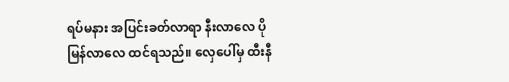ရပ်မနား အပြင်းခတ်လာရာ နီးလာလေ ပိုမြန်လာလေ ထင်ရသည်။ လှေပေါ်မှ ထီးနီ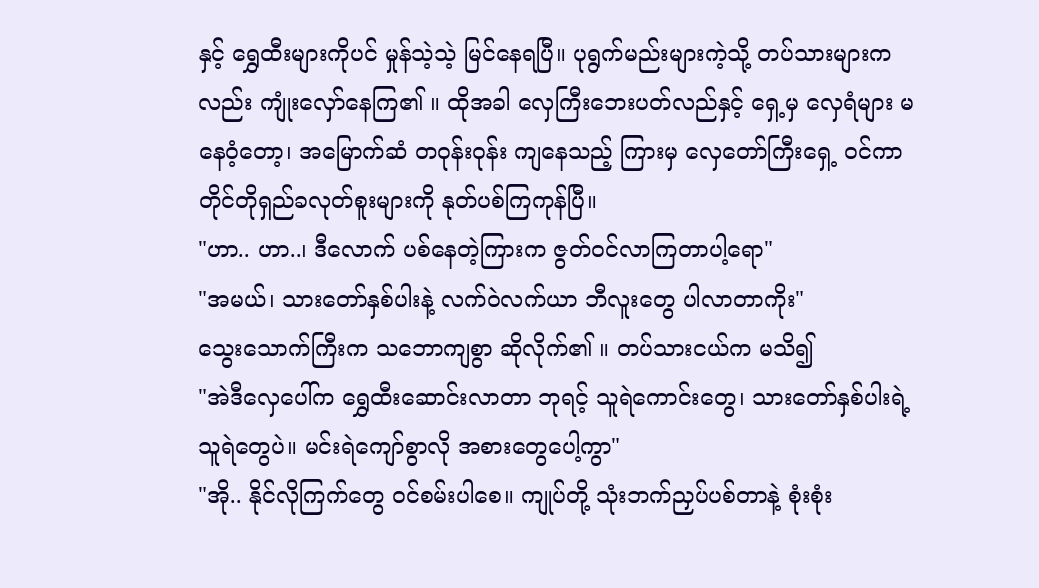နှင့် ရွှေထီးများကိုပင် မှုန်သဲ့သဲ့ မြင်နေရပြီ။ ပုရွက်မည်းများကဲ့သို့ တပ်သားများကလည်း ကျုံးလှော်နေကြ၏ ။ ထိုအခါ လှေကြီးဘေးပတ်လည်နှင့် ရှေ့မှ လှေရံများ မနေဝံ့တော့၊ အမြောက်ဆံ တဝုန်းဝုန်း ကျနေသည့် ကြားမှ လှေတော်ကြီးရှေ့ ဝင်ကာ တိုင်တိုရှည်ခလုတ်စူးများကို နုတ်ပစ်ကြကုန်ပြီ။
"ဟာ.. ဟာ..၊ ဒီလောက် ပစ်နေတဲ့ကြားက ဇွတ်ဝင်လာကြတာပါ့ရော"
"အမယ်၊ သားတော်နှစ်ပါးနဲ့ လက်ဝဲလက်ယာ ဘီလူးတွေ ပါလာတာကိုး"
သွေးသောက်ကြီးက သဘောကျစွာ ဆိုလိုက်၏ ။ တပ်သားငယ်က မသိ၍
"အဲဒီလှေပေါ်က ရွှေထီးဆောင်းလာတာ ဘုရင့် သူရဲကောင်းတွေ၊ သားတော်နှစ်ပါးရဲ့ သူရဲတွေပဲ။ မင်းရဲကျော်စွာလို အစားတွေပေါ့ကွာ"
"အို.. နိုင်လိုကြက်တွေ ဝင်စမ်းပါစေ။ ကျုပ်တို့ သုံးဘက်ညှပ်ပစ်တာနဲ့ စုံးစုံး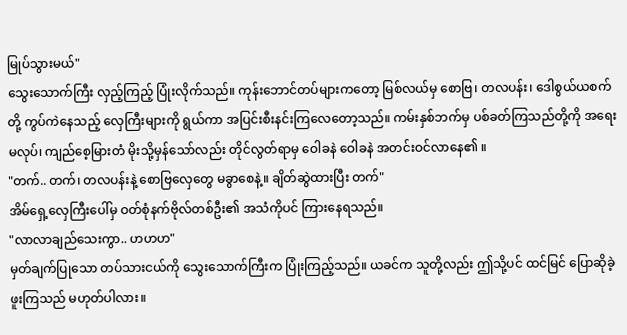မြုပ်သွားမယ်"
သွေးသောက်ကြီး လှည့်ကြည့် ပြုံးလိုက်သည်။ ကုန်းဘောင်တပ်များကတော့ မြစ်လယ်မှ စောဗြ၊ တလပန်း၊ ဒေါစွယ်ယစက်တို့ ကွပ်ကဲနေသည့် လှေကြီးများကို ရွယ်ကာ အပြင်းစီးနင်းကြလေတော့သည်။ ကမ်းနှစ်ဘက်မှ ပစ်ခတ်ကြသည်တို့ကို အရေးမလုပ်၊ ကျည်စေ့မြားတံ မိုးသို့မှန်သော်လည်း တိုင်လွတ်ရာမှ ဝေါခနဲ ဝေါခနဲ အတင်းဝင်လာနေ၏ ။
"တက်.. တက်၊ တလပန်းနဲ့ စောဗြလှေတွေ မခွာစေနဲ့။ ချိတ်ဆွဲထားပြီး တက်"
အိမ်ရှေ့လှေကြီးပေါ်မှ ဝတ်စုံနက်ဗိုလ်တစ်ဦး၏ အသံကိုပင် ကြားနေရသည်။
"လာလာချည်သေးကွာ.. ဟဟဟ"
မှတ်ချက်ပြုသော တပ်သားငယ်ကို သွေးသောက်ကြီးက ပြုံးကြည့်သည်။ ယခင်က သူတို့လည်း ဤသို့ပင် ထင်မြင် ပြောဆိုခဲ့ဖူးကြသည် မဟုတ်ပါလား။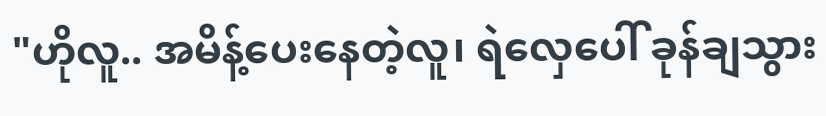"ဟိုလူ.. အမိန့်ပေးနေတဲ့လူ၊ ရဲလှေပေါ် ခုန်ချသွား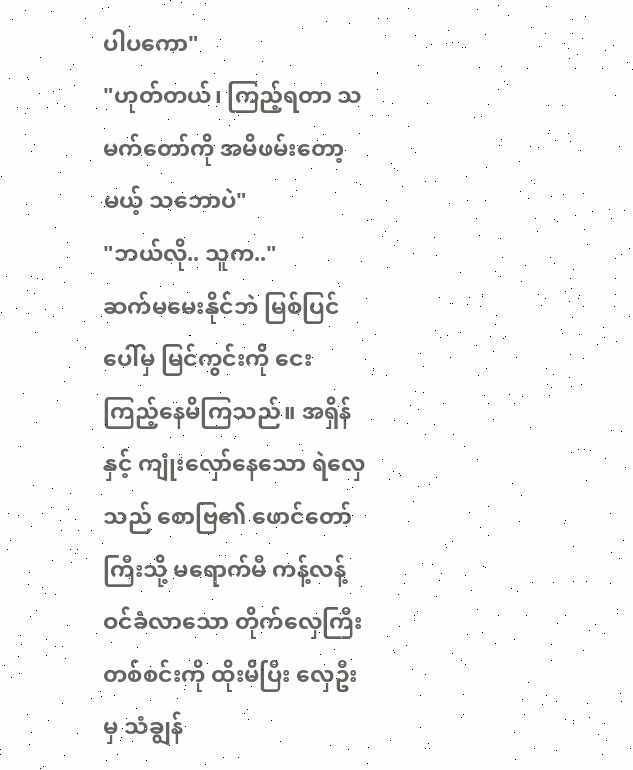ပါပကော"
"ဟုတ်တယ်၊ ကြည့်ရတာ သမက်တော်ကို အမိဖမ်းတော့မယ့် သဘောပဲ"
"ဘယ်လို.. သူက.."
ဆက်မမေးနိုင်ဘဲ မြစ်ပြင်ပေါ်မှ မြင်ကွင်းကို ငေးကြည့်နေမိကြသည်။ အရှိန်နှင့် ကျုံးလှော်နေသော ရဲလှေသည် စောဗြ၏ ဖောင်တော်ကြီးသို့ မရောက်မီ ကန့်လန့်ဝင်ခံလာသော တိုက်လှေကြီးတစ်စင်းကို ထိုးမိပြီး လှေဦးမှ သံချွန်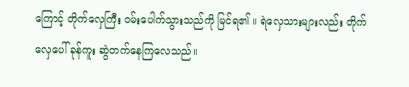ကြောင့် တိုက်လှေကြီး ဝမ်းပေါက်သွားသည်ကို မြင်ရ၏ ။ ရဲလှေသားများလည်း တိုက်လှေပေါ် ခုန်ကူး ဆွဲတက်နေကြလေသည်။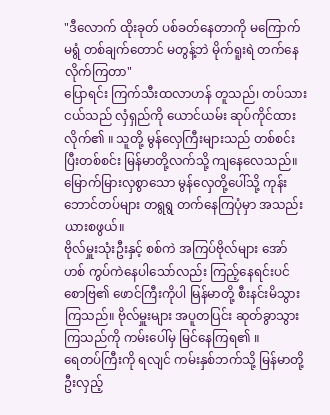"ဒီလောက် ထိုးခုတ် ပစ်ခတ်နေတာကို မကြောက်မရွံ တစ်ချက်တောင် မတွန့်ဘဲ မိုက်ရူးရဲ တက်နေလိုက်ကြတာ"
ပြောရင်း ကြက်သီးထလာဟန် တူသည်၊ တပ်သားငယ်သည် လှံရှည်ကို ယောင်ယမ်း ဆုပ်ကိုင်ထားလိုက်၏ ။ သူတို့ မွန်လှေကြီးများသည် တစ်စင်းပြီးတစ်စင်း မြန်မာတို့လက်သို့ ကျနေလေသည်။ မြောက်မြားလှစွာသော မွန်လှေတို့ပေါ်သို့ ကုန်းဘောင်တပ်များ တရွရွ တက်နေကြပုံမှာ အသည်းယားစဖွယ်။
ဗိုလ်မှူးသုံးဦးနှင့် စစ်ကဲ အကြပ်ဗိုလ်များ အော်ဟစ် ကွပ်ကဲနေပါသော်လည်း ကြည့်နေရင်းပင် စောဗြ၏ ဖောင်ကြီးကိုပါ မြန်မာတို့ စီးနင်းမိသွားကြသည်။ ဗိုလ်မှူးများ အပူတပြင်း ဆုတ်ခွာသွားကြသည်ကို ကမ်းပေါ်မှ မြင်နေကြရ၏ ။
ရေတပ်ကြီးကို ရလျင် ကမ်းနှစ်ဘက်သို့ မြန်မာတို့ ဦးလှည့်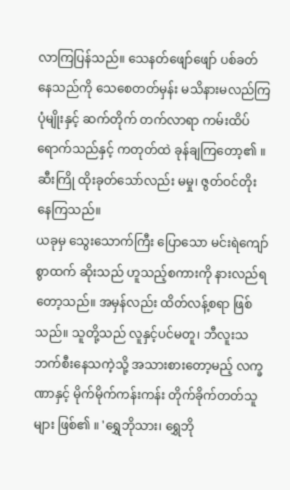လာကြပြန်သည်။ သေနတ်ဖျော်ဖျော် ပစ်ခတ်နေသည်ကို သေစေတတ်မှန်း မသိနားမလည်ကြပုံမျိုးနှင့် ဆက်တိုက် တက်လာရာ ကမ်းထိပ်ရောက်သည်နှင့် ကတုတ်ထဲ ခုန်ချကြတော့၏ ။ ဆီးကြို ထိုးခုတ်သော်လည်း မမှု၊ ဇွတ်ဝင်တိုးနေကြသည်။
ယခုမှ သွေးသောက်ကြီး ပြောသော မင်းရဲကျော်စွာထက် ဆိုးသည် ဟူသည့်စကားကို နားလည်ရတော့သည်။ အမှန်လည်း ထိတ်လန့်စရာ ဖြစ်သည်။ သူတို့သည် လူနှင့်ပင်မတူ၊ ဘီလူးသဘက်စီးနေသကဲ့သို့ အသားစားတော့မည့် လက္ခဏာနှင့် မိုက်မိုက်ကန်းကန်း တိုက်ခိုက်တတ်သူများ ဖြစ်၏ ။ 'ရွှေဘိုသား၊ ရွှေဘို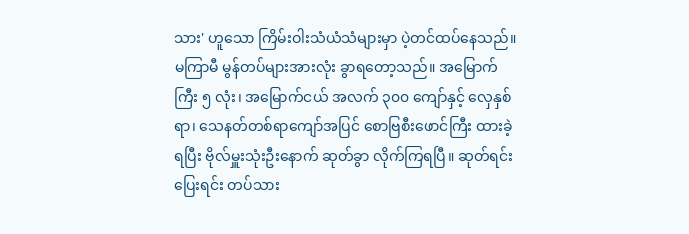သား' ဟူသော ကြိမ်းဝါးသံယံသံများမှာ ပဲ့တင်ထပ်နေသည်။
မကြာမီ မွန်တပ်များအားလုံး ခွာရတော့သည်။ အမြောက်ကြီး ၅ လုံး၊ အမြောက်ငယ် အလက် ၃၀၀ ကျော်နှင့် လှေနှစ်ရာ၊ သေနတ်တစ်ရာကျော်အပြင် စောဗြစီးဖောင်ကြီး ထားခဲ့ရပြီး ဗိုလ်မှူးသုံးဦးနောက် ဆုတ်ခွာ လိုက်ကြရပြီ။ ဆုတ်ရင်း ပြေးရင်း တပ်သား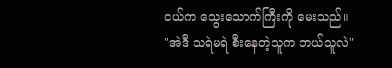ငယ်က သွေးသောက်ကြီးကို မေးသည်။
"အဲဒီ သရဲမရဲ စီးနေတဲ့သူက ဘယ်သူလဲ"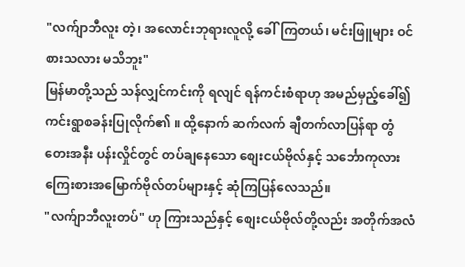"လက်ျာဘီလူး တဲ့၊ အလောင်းဘုရားလူလို့ ခေါ်ကြတယ်၊ မင်းဖြူများ ဝင်စားသလား မသိဘူး"
မြန်မာတို့သည် သန်လျှင်ကင်းကို ရလျင် ရန်ကင်းစံရာဟု အမည်မှည့်ခေါ်၍ ကင်းရွာစခန်းပြုလိုက်၏ ။ ထို့နောက် ဆက်လက် ချီတက်လာပြန်ရာ တွံတေးအနီး ပန်းလှိုင်တွင် တပ်ချနေသော စျေးငယ်ဗိုလ်နှင့် သင်္ဘောကုလား ကြေးစားအမြောက်ဗိုလ်တပ်များနှင့် ဆုံကြပြန်လေသည်။
"လက်ျာဘီလူးတပ်" ဟု ကြားသည်နှင့် စျေးငယ်ဗိုလ်တို့လည်း အတိုက်အလံ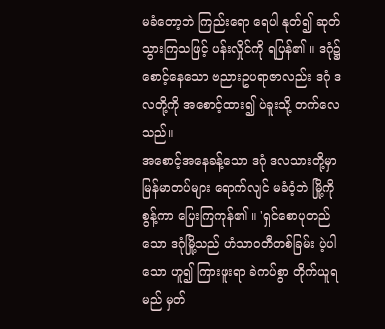မခံတော့ဘဲ ကြည်းရော ရေပါ နုတ်၍ ဆုတ်သွားကြသဖြင့် ပန်းလှိုင်ကို ရပြန်၏ ။ ဒဂုံ၌ စောင့်နေသော ဗညားဥပရာဇာလည်း ဒဂုံ ဒလတို့ကို အစောင့်ထား၍ ပဲခူးသို့ တက်လေသည်။
အစောင့်အနေခန့်သော ဒဂုံ ဒလသားတို့မှာ မြန်မာတပ်များ ရောက်လျင် မခံဝံ့ဘဲ မြို့ကိုစွန့်ကာ ပြေးကြကုန်၏ ။ 'ရှင်စောပုတည်သော ဒဂုံမြို့သည် ဟံသာဝတီတစ်ခြမ်း ပဲ့ပါသော ဟူ၍ ကြားဖူးရာ ခဲကပ်စွာ တိုက်ယူရမည် မှတ်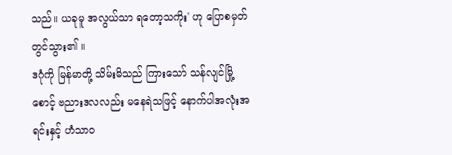သည်။ ယခုမူ အလွယ်သာ ရတော့သကိုး' ဟု ပြောစမှတ် တွင်သွား၏ ။
ဒဂုံကို မြန်မာတို့ သိမ်းမိသည် ကြားသော် သန်လျင်မြို့စောင့် ဗညားဒလလည်း မနေရဲသဖြင့် နောက်ပါအလုံးအရင်းနှင့် ဟံသာဝ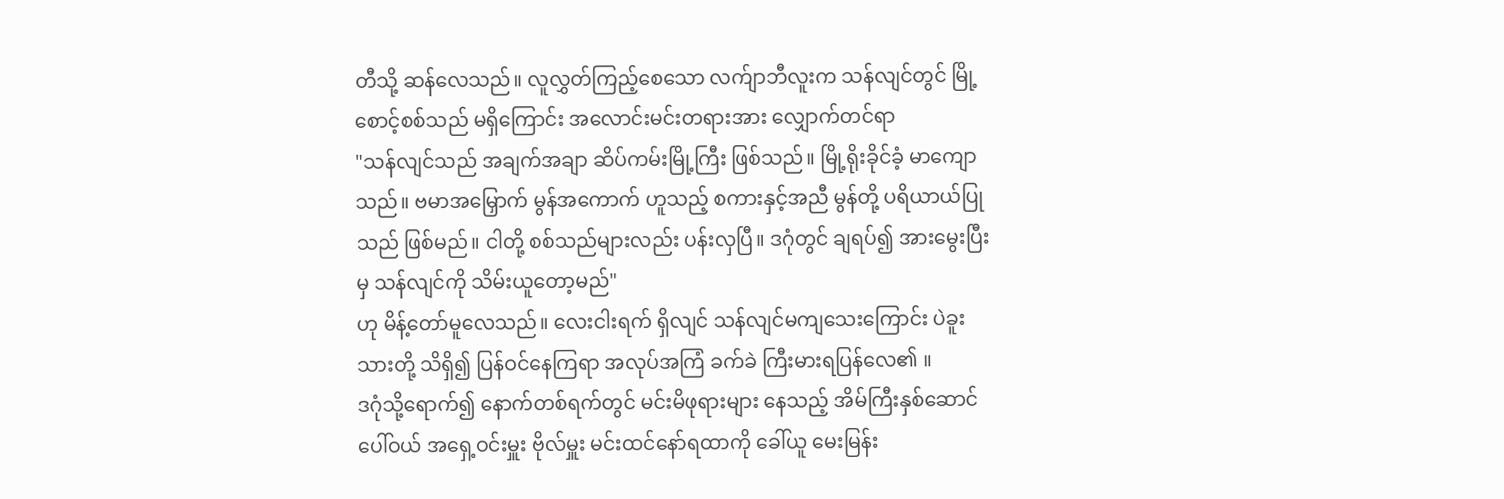တီသို့ ဆန်လေသည်။ လူလွှတ်ကြည့်စေသော လက်ျာဘီလူးက သန်လျင်တွင် မြို့စောင့်စစ်သည် မရှိကြောင်း အလောင်းမင်းတရားအား လျှောက်တင်ရာ
"သန်လျင်သည် အချက်အချာ ဆိပ်ကမ်းမြို့ကြီး ဖြစ်သည်။ မြို့ရိုးခိုင်ခံ့ မာကျောသည်။ ဗမာအမြှောက် မွန်အကောက် ဟူသည့် စကားနှင့်အညီ မွန်တို့ ပရိယာယ်ပြုသည် ဖြစ်မည်။ ငါတို့ စစ်သည်များလည်း ပန်းလှပြီ။ ဒဂုံတွင် ချရပ်၍ အားမွေးပြီးမှ သန်လျင်ကို သိမ်းယူတော့မည်"
ဟု မိန့်တော်မူလေသည်။ လေးငါးရက် ရှိလျင် သန်လျင်မကျသေးကြောင်း ပဲခူးသားတို့ သိရှိ၍ ပြန်ဝင်နေကြရာ အလုပ်အကြံ ခက်ခဲ ကြီးမားရပြန်လေ၏ ။
ဒဂုံသို့ရောက်၍ နောက်တစ်ရက်တွင် မင်းမိဖုရားများ နေသည့် အိမ်ကြီးနှစ်ဆောင်ပေါ်ဝယ် အရှေ့ဝင်းမှူး ဗိုလ်မှူး မင်းထင်နော်ရထာကို ခေါ်ယူ မေးမြန်း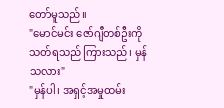တော်မူသည်။
"မောင်မင်း ဇော်ဂျီတစ်ဦးကို သတ်ရသည် ကြားသည်၊ မှန်သလား"
"မှန်ပါ၊ အရှင့်အမှုထမ်း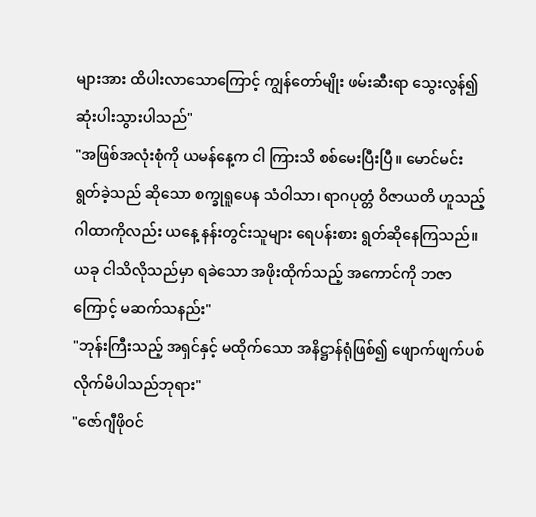များအား ထိပါးလာသောကြောင့် ကျွန်တော်မျိုး ဖမ်းဆီးရာ သွေးလွန်၍ ဆုံးပါးသွားပါသည်"
"အဖြစ်အလုံးစုံကို ယမန်နေ့က ငါ ကြားသိ စစ်မေးပြီးပြီ။ မောင်မင်း ရွတ်ခဲ့သည် ဆိုသော စက္ခုရူပေန သံဝါသာ၊ ရာဂပုတ္တံ ဝိဇာယတိ ဟူသည့် ဂါထာကိုလည်း ယနေ့ နန်းတွင်းသူများ ရေပန်းစား ရွတ်ဆိုနေကြသည်။ ယခု ငါသိလိုသည်မှာ ရခဲသော အဖိုးထိုက်သည့် အကောင်ကို ဘဇာကြောင့် မဆက်သနည်း"
"ဘုန်းကြီးသည့် အရှင်နှင့် မထိုက်သော အနိဋ္ဌာန်ရုံဖြစ်၍ ဖျောက်ဖျက်ပစ်လိုက်မိပါသည်ဘုရား"
"ဇော်ဂျီဖိုဝင်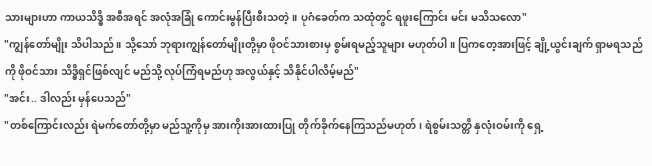သားများဟာ ကာယသိဒ္ဓိ အစီအရင် အလုံအခြုံ ကောင်းမွန်ပြီးစီးသတဲ့။ ပုဂံခေတ်က သထုံတွင် ရဖူးကြောင်း မင်း မသိသလော"
"ကျွန်တော်မျိုး သိပါသည်။ သို့သော် ဘုရားကျွန်တော်မျိုးတို့မှာ ဖိုဝင်သားစားမှ စွမ်းရမည့်သူများ မဟုတ်ပါ။ ပြကတေ့အားဖြင့် ချို့ယွင်းချက် ရှာမရသည်ကို ဖိုဝင်သား သိဒ္ဓိရှင်ဖြစ်လျင် မည်သို့ လုပ်ကြံရမည်ဟု အလွယ်နှင့် သိနိုင်ပါလိမ့်မည်"
"အင်း.. ဒါလည်း မှန်ပေသည်"
"တစ်ကြောင်းလည်း ရဲမက်တော်တို့မှာ မည်သူ့ကိုမှ အားကိုးအားထားပြု တိုက်ခိုက်နေကြသည်မဟုတ်၊ ရဲစွမ်းသတ္တိ နှလုံးဝမ်းကို ရှေ့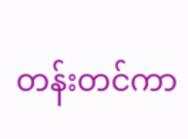တန်းတင်ကာ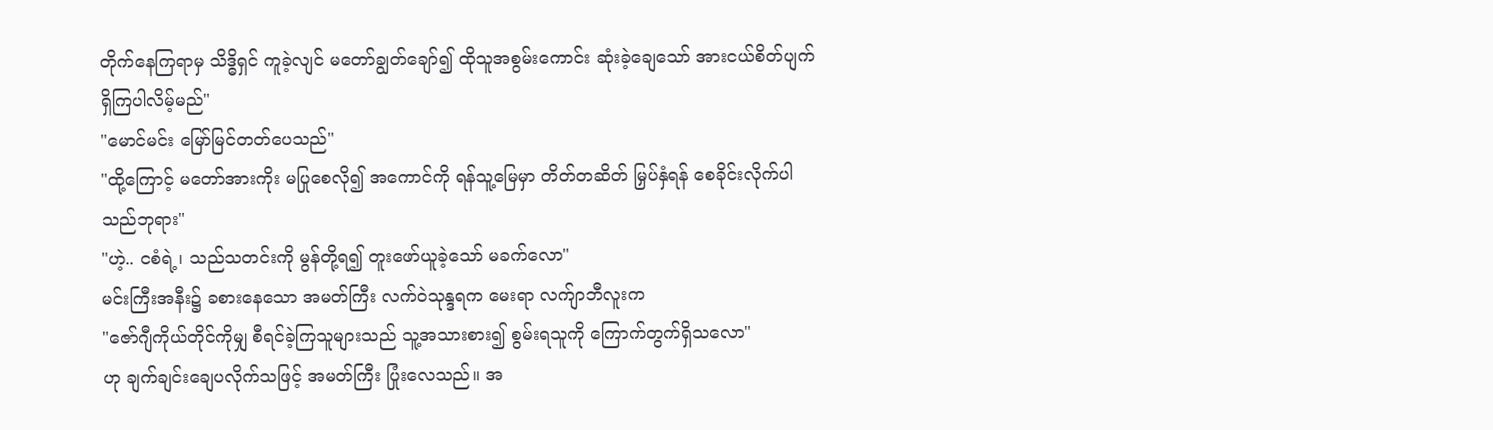တိုက်နေကြရာမှ သိဒ္ဓိရှင် ကူခဲ့လျင် မတော်ချွတ်ချော်၍ ထိုသူအစွမ်းကောင်း ဆုံးခဲ့ချေသော် အားငယ်စိတ်ပျက် ရှိကြပါလိမ့်မည်"
"မောင်မင်း မြော်မြင်တတ်ပေသည်"
"ထို့ကြောင့် မတော်အားကိုး မပြုစေလို၍ အကောင်ကို ရန်သူ့မြေမှာ တိတ်တဆိတ် မြှပ်နှံရန် စေခိုင်းလိုက်ပါသည်ဘုရား"
"ဟဲ့.. ငစံရဲ့၊ သည်သတင်းကို မွန်တို့ရ၍ တူးဖော်ယူခဲ့သော် မခက်လော"
မင်းကြီးအနီး၌ ခစားနေသော အမတ်ကြီး လက်ဝဲသုန္ဒရက မေးရာ လက်ျာဘီလူးက
"ဇော်ဂျီကိုယ်တိုင်ကိုမျှ စီရင်ခဲ့ကြသူများသည် သူ့အသားစား၍ စွမ်းရသူကို ကြောက်တွက်ရှိသလော"
ဟု ချက်ချင်းချေပလိုက်သဖြင့် အမတ်ကြီး ပြုံးလေသည်။ အ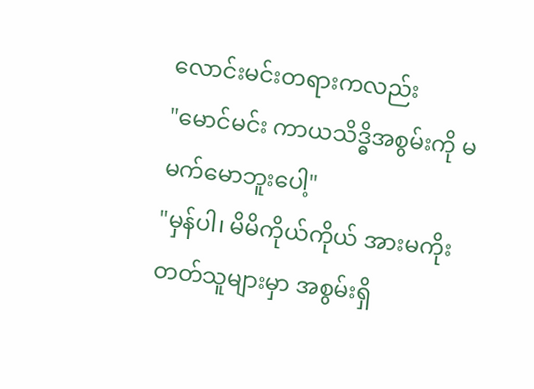လောင်းမင်းတရားကလည်း
"မောင်မင်း ကာယသိဒ္ဓိအစွမ်းကို မမက်မောဘူးပေါ့"
"မှန်ပါ၊ မိမိကိုယ်ကိုယ် အားမကိုးတတ်သူများမှာ အစွမ်းရှိ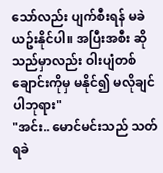သော်လည်း ပျက်စီးရန် မခဲယဥ်းနိုင်ပါ။ အပြီးအစီး ဆိုသည်မှာလည်း ဝါးပျံတစ်ချောင်းကိုမှ မနိုင်၍ မလိုချင်ပါဘုရား"
"အင်း.. မောင်မင်းသည် သတ်ရခဲ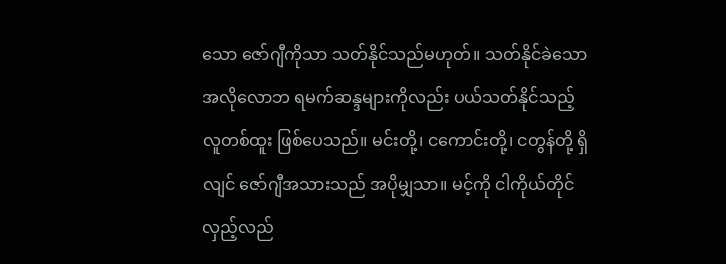သော ဇော်ဂျီကိုသာ သတ်နိုင်သည်မဟုတ်။ သတ်နိုင်ခဲသော အလိုလောဘ ရမက်ဆန္ဒများကိုလည်း ပယ်သတ်နိုင်သည့် လူတစ်ထူး ဖြစ်ပေသည်။ မင်းတို့၊ ငကောင်းတို့၊ ငတွန်တို့ ရှိလျင် ဇော်ဂျီအသားသည် အပိုမျှသာ။ မင့်ကို ငါကိုယ်တိုင် လှည့်လည်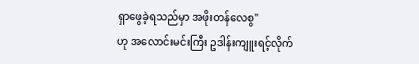ရှာဖွေခဲ့ရသည်မှာ အဖိုးတန်လေစွ"
ဟု အလောင်းမင်းကြီး ဥဒါန်းကျူးရင့်လိုက်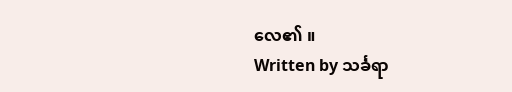လေ၏ ။
Written by သင်္ခရာ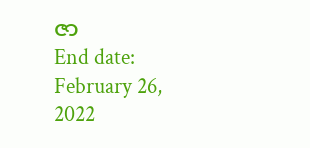ဇာ
End date: February 26, 2022